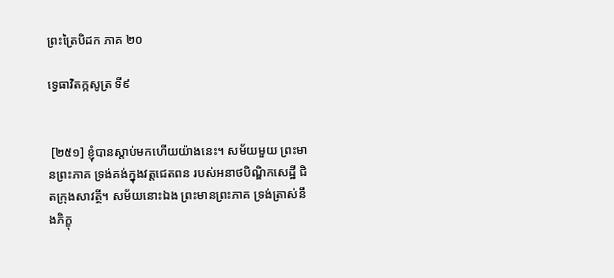ព្រះត្រៃបិដក ភាគ ២០

ទ្វេធាវិតក្កសូត្រ ទី៩


 [២៥១] ខ្ញុំបានស្តាប់មកហើយយ៉ាងនេះ។ សម័យមួយ ព្រះមានព្រះភាគ ទ្រង់គង់ក្នុងវត្តជេតពន របស់អនាថបិណ្ឌិកសេដ្ឋី ជិតក្រុងសាវត្ថី។ សម័យនោះឯង ព្រះមានព្រះភាគ ទ្រង់ត្រាស់នឹងភិក្ខុ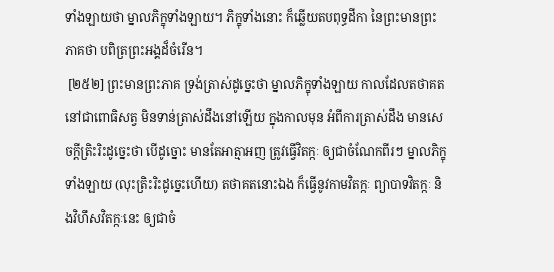ទាំងឡាយថា ម្នាលភិក្ខុទាំងឡាយ។ ភិក្ខុទាំងនោះ ក៏ឆ្លើយតបពុទ្ធដីកា នៃព្រះមានព្រះភាគថា បពិត្រព្រះអង្គដ៏ចំរើន។
 [២៥២] ព្រះមានព្រះភាគ ទ្រង់ត្រាស់ដូច្នេះថា ម្នាលភិក្ខុទាំងឡាយ កាលដែលតថាគតនៅជាពោធិសត្វ មិនទាន់ត្រាស់ដឹងនៅឡើយ ក្នុងកាលមុន អំពីការត្រាស់ដឹង មានសេចក្តីត្រិះរិះដូច្នេះថា បើដូច្នោះ មានតែអាត្មាអញ ត្រូវធ្វើវិតក្កៈ ឲ្យជាចំណែកពីរៗ ម្នាលភិក្ខុទាំងឡាយ (លុះត្រិះរិះដូច្នេះហើយ) តថាគតនោះឯង ក៏ធ្វើនូវកាមវិតក្កៈ ព្យាបាទវិតក្កៈ និងវិហឹសវិតក្កៈនេះ ឲ្យជាចំ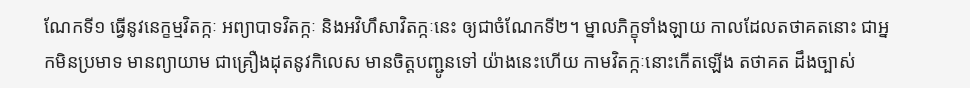ណែកទី១ ធ្វើនូវនេក្ខម្មវិតក្កៈ អព្យាបាទវិតក្កៈ និងអវិហឹសាវិតក្កៈនេះ ឲ្យជាចំណែកទី២។ ម្នាលភិក្ខុទាំងឡាយ កាលដែលតថាគតនោះ ជាអ្នកមិនប្រមាទ មានព្យាយាម ជាគ្រឿងដុតនូវកិលេស មានចិត្តបញ្ជូនទៅ យ៉ាងនេះហើយ កាមវិតក្កៈនោះកើតឡើង តថាគត ដឹងច្បាស់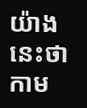យ៉ាងនេះថា កាម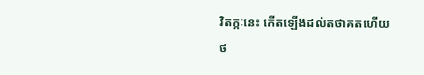វិតក្កៈនេះ កើតឡើងដល់តថាគតហើយ
ថ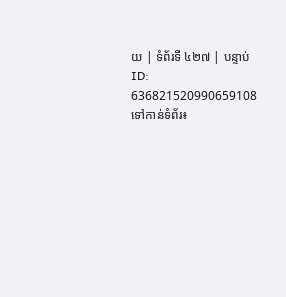យ | ទំព័រទី ៤២៧ | បន្ទាប់
ID: 636821520990659108
ទៅកាន់ទំព័រ៖